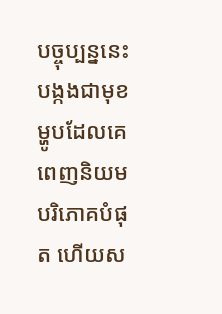បច្ចុប្បន្ននេះ បង្កងជាមុខម្ហូបដែលគេពេញនិយមបរិភោគបំផុត ហើយស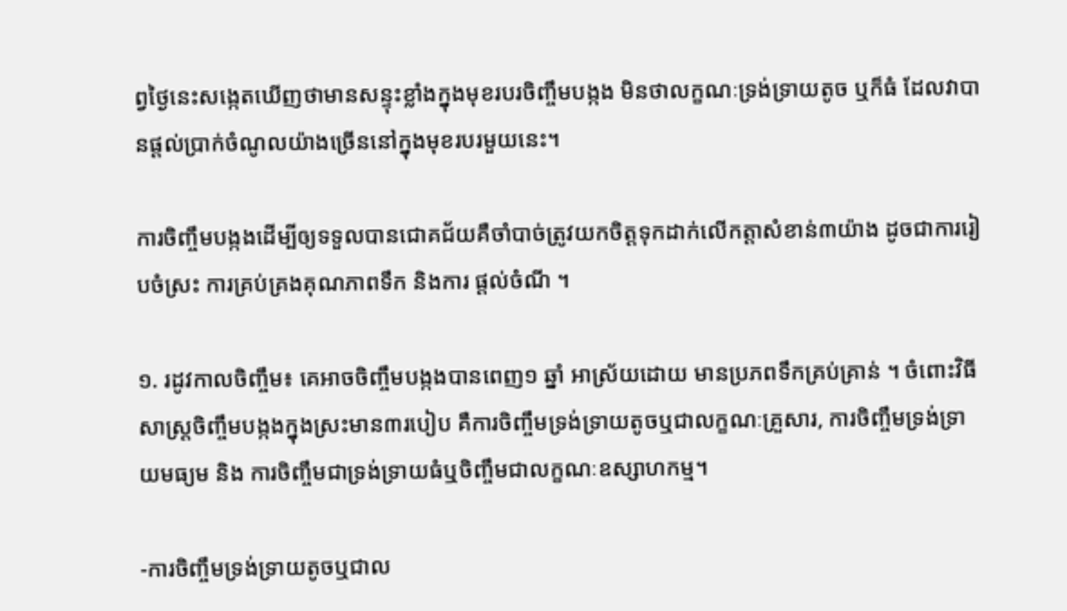ព្វថ្ងៃនេះសង្កេតឃើញថាមានសន្ទុះខ្លាំងក្នុងមុខរបរចិញ្ចឹមបង្កង មិនថាលក្ខណៈទ្រង់ទ្រាយតូច ឬក៏ធំ ដែលវាបានផ្ដល់ប្រាក់ចំណូលយ៉ាងច្រើននៅក្នុងមុខរបរមួយនេះ។

ការចិញ្ចឹមបង្កងដើម្បីឲ្យទទួលបានជោគជ័យគឺចាំបាច់ត្រូវយកចិត្ដទុកដាក់លើកត្ដាសំខាន់៣យ៉ាង ដូចជាការរៀបចំស្រះ ការគ្រប់គ្រងគុណភាពទឹក និងការ ផ្ដល់ចំណី ។

១. រដូវកាលចិញ្ចឹម៖ គេអាចចិញ្ចឹមបង្កងបានពេញ១ ឆ្នាំ អាស្រ័យដោយ មានប្រភពទឹកគ្រប់គ្រាន់ ។ ចំពោះវិធីសាស្ដ្រចិញ្ចឹមបង្កងក្នុងស្រះមាន៣របៀប គឺការចិញ្ចឹមទ្រង់ទ្រាយតូចឬជាលក្ខណៈគ្រួសារ, ការចិញ្ចឹមទ្រង់ទ្រាយមធ្យម និង ការចិញ្ចឹមជាទ្រង់ទ្រាយធំឬចិញ្ចឹមជាលក្ខណៈឧស្សាហកម្ម។

-ការចិញ្ចឹមទ្រង់ទ្រាយតូចឬជាល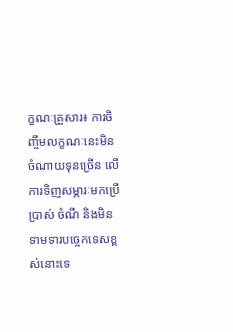ក្ខណៈគ្រួសារ៖ ការចិញ្ចឹមលក្ខណៈនេះមិនចំណាយទុនច្រើន លើការទិញសម្ភារៈមកប្រើប្រាស់ ចំណី និងមិនទាមទារបច្ចេកទេសខ្ពស់នោះទេ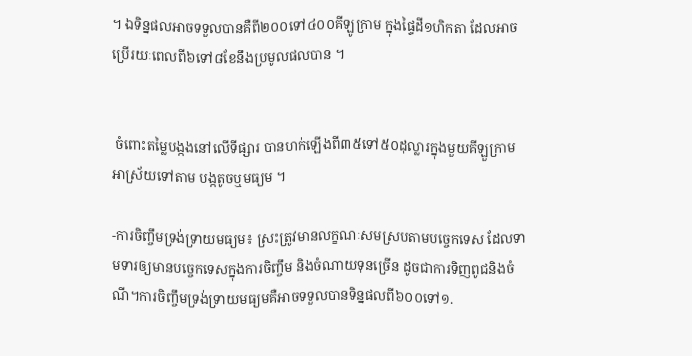។ ឯទិន្នផលអាចទទួលបានគឺពី២០០ទៅ៤០០គីឡូក្រាម ក្នុងផ្ទៃដី១ហិកតា ដែលអាចប្រើរយៈពេលពី៦ទៅ៨ខែនឹងប្រមូលផលបាន ។


 ចំពោះតម្លៃបង្កងនៅលើទីផ្សារ បានហក់ឡើងពី៣៥ទៅ៥០ដុល្លារក្នុងមួយគីឡួក្រាមអាស្រ័យទៅតាម បង្កតូចឬមធ្យម ។

-ការចិញ្ចឹមទ្រង់ទ្រាយមធ្យម៖ ស្រះត្រូវមានលក្ខណៈសមស្របតាមបច្ចេកទេស ដែលទាមទារឲ្យមានបច្ចេកទេសក្នុងការចិញ្ចឹម និងចំណាយទុនច្រើន ដូចជាការទិញពូជនិងចំណី។ការចិញ្ចឹមទ្រង់ទ្រាយមធ្យមគឺអាចទទួលបានទិន្នផលពី៦០០ទៅ១.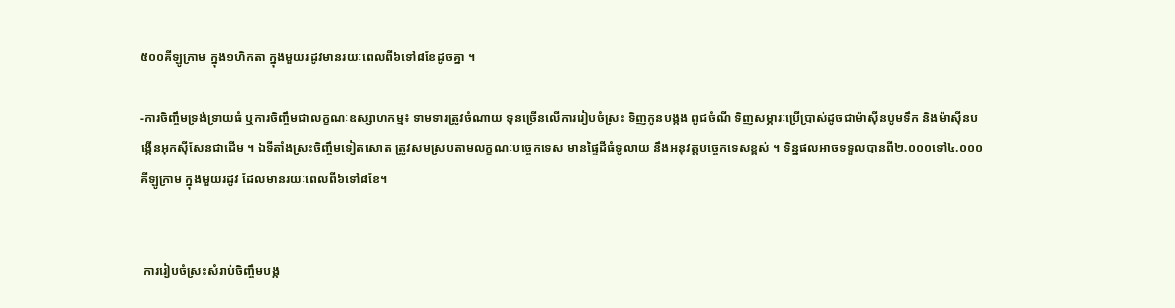៥០០គីឡូក្រាម ក្នុង១ហិកតា ក្នុងមួយរដូវមានរយៈពេលពី៦ទៅ៨ខែដូចគ្នា ។

-ការចិញ្ចឹមទ្រង់ទ្រាយធំ ឬការចិញ្ចឹមជាលក្ខណៈឧស្សាហកម្ម៖ ទាមទារត្រូវចំណាយ ទុនច្រើនលើការរៀបចំស្រះ ទិញកូនបង្កង ពូជចំណី ទិញសម្ភារៈប្រើប្រាស់ដូចជាម៉ាស៊ីនបូមទឹក និងម៉ាស៊ីនបង្កើនអុកស៊ីសែនជាដើម ។ ឯទីតាំងស្រះចិញ្ចឹមទៀតសោត ត្រូវសមស្របតាមលក្ខណៈបច្ចេកទេស មានផ្ទៃដីធំទូលាយ នឹងអនុវត្ដបច្ចេកទេសខ្ពស់ ។ ទិន្នផលអាចទទួលបានពី២.០០០ទៅ៤.០០០គីឡូក្រាម ក្នុងមួយរដូវ ដែលមានរយៈពេលពី៦ទៅ៨ខែ។


 ការរៀបចំស្រះសំរាប់ចិញ្ចឹមបង្ក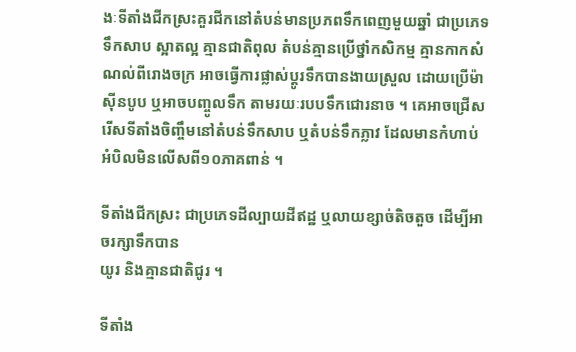ងៈទីតាំងជីកស្រះគួរជីកនៅតំបន់មានប្រភពទឹកពេញមួយឆ្នាំ ជាប្រភេទទឹកសាប ស្អាតល្អ គ្មានជាតិពុល តំបន់គ្មានប្រើថ្នាំកសិកម្ម គ្មានកាកសំណល់ពីរោងចក្រ អាចធ្វើការផ្លាស់ប្ដូរទឹកបានងាយស្រួល ដោយប្រើម៉ាស៊ីនបូប ឬអាចបញ្ចូលទឹក តាមរយៈរបបទឹកជោរនាច ។ គេអាចជ្រើសរើសទីតាំងចិញ្ចឹមនៅតំបន់ទឹកសាប ឬតំបន់ទឹកភ្លាវ ដែលមានកំហាប់អំបិលមិនលើសពី១០ភាគពាន់ ។

ទីតាំងជីកស្រះ ជាប្រភេទដីល្បាយដីឥដ្ឋ ឬលាយខ្សាច់តិចតួច ដើម្បីអាចរក្សាទឹកបាន
យូរ និងគ្មានជាតិជូរ ។

ទីតាំង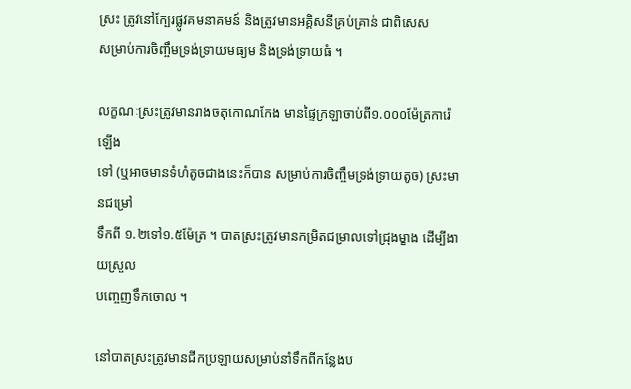ស្រះ ត្រូវនៅក្បែរផ្លូវគមនាគមន៍ និងត្រូវមានអគ្គិសនីគ្រប់គ្រាន់ ជាពិសេស
សម្រាប់ការចិញ្ចឹមទ្រង់ទ្រាយមធ្យម និងទ្រង់ទ្រាយធំ ។

លក្ខណៈស្រះត្រូវមានរាងចតុកោណកែង មានផ្ទៃក្រឡាចាប់ពី១.០០០ម៉ែត្រការ៉េឡើង
ទៅ (ឬអាចមានទំហំតូចជាងនេះក៏បាន សម្រាប់ការចិញ្ចឹមទ្រង់ទ្រាយតូច) ស្រះមានជម្រៅ
ទឹកពី ១.២ទៅ១.៥ម៉ែត្រ ។ បាតស្រះត្រូវមានកម្រិតជម្រាលទៅជ្រុងម្ខាង ដើម្បីងាយស្រួល
បញ្ចេញទឹកចោល ។

នៅបាតស្រះត្រូវមានជីកប្រឡាយសម្រាប់នាំទឹកពីកន្លែងប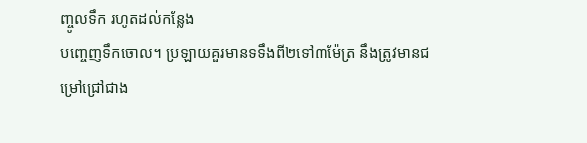ញ្ចូលទឹក រហូតដល់កន្លែង
បញ្ចេញទឹកចោល។ ប្រឡាយគួរមានទទឹងពី២ទៅ៣ម៉ែត្រ នឹងត្រូវមានជម្រៅជ្រៅជាង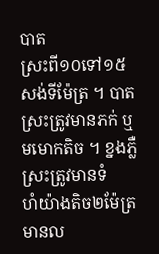បាត
ស្រះពី១០ទៅ១៥សង់ទីម៉ែត្រ ។ បាតស្រះត្រូវមានភក់ ឬមមោកតិច ។ ខ្នងភ្លឺស្រះត្រូវមានទំ
ហំយ៉ាងតិច២ម៉ែត្រ មានល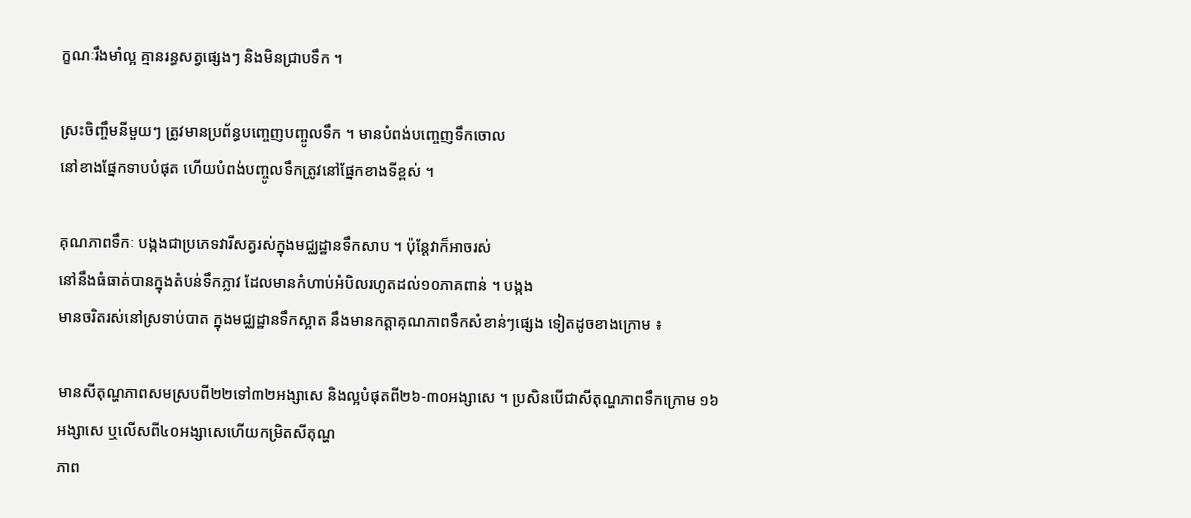ក្ខណៈរឹងមាំល្អ គ្មានរន្ធសត្វផ្សេងៗ និងមិនជ្រាបទឹក ។

ស្រះចិញ្ចឹមនីមួយៗ ត្រូវមានប្រព័ន្ធបញ្ចេញបញ្ចូលទឹក ។ មានបំពង់បញ្ចេញទឹកចោល
នៅខាងផ្នែកទាបបំផុត ហើយបំពង់បញ្ចូលទឹកត្រូវនៅផ្នែកខាងទីខ្ពស់ ។

គុណភាពទឹកៈ បង្កងជាប្រភេទវារីសត្វរស់ក្នុងមជ្ឈដ្ឋានទឹកសាប ។ ប៉ុន្ដែវាក៏អាចរស់
នៅនឹងធំធាត់បានក្នុងតំបន់ទឹកភ្លាវ ដែលមានកំហាប់អំបិលរហូតដល់១០ភាគពាន់ ។ បង្កង
មានចរិតរស់នៅស្រទាប់បាត ក្នុងមជ្ឈដ្ឋានទឹកស្អាត នឹងមានកត្ដាគុណភាពទឹកសំខាន់ៗផ្សេង ទៀតដូចខាងក្រោម ៖

មានសីតុណ្ហភាពសមស្របពី២២ទៅ៣២អង្សាសេ និងល្អបំផុតពី២៦-៣០អង្សាសេ ។ ប្រសិនបើជាសីតុណ្ហភាពទឹកក្រោម ១៦អង្សាសេ ឬលើសពី៤០អង្សាសេហើយកម្រិតសីតុណ្ហ
ភាព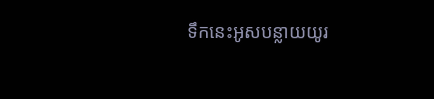ទឹកនេះអូសបន្លាយយូរ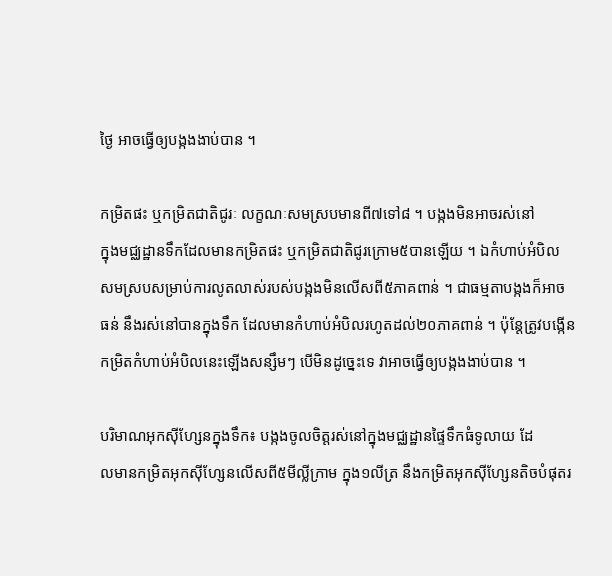ថ្ងៃ អាចធ្វើឲ្យបង្កងងាប់បាន ។

កម្រិតផះ ឬកម្រិតជាតិជូរៈ លក្ខណៈសមស្របមានពី៧ទៅ៨ ។ បង្កងមិនអាចរស់នៅ
ក្នុងមជ្ឈដ្ឋានទឹកដែលមានកម្រិតផះ ឬកម្រិតជាតិជូរក្រោម៥បានឡើយ ។ ឯកំហាប់អំបិល
សមស្របសម្រាប់ការលូតលាស់របស់បង្កងមិនលើសពី៥ភាគពាន់ ។ ជាធម្មតាបង្កងក៏អាច
ធន់ នឹងរស់នៅបានក្នុងទឹក ដែលមានកំហាប់អំបិលរហូតដល់២០ភាគពាន់ ។ ប៉ុន្ដែត្រូវបង្កើន
កម្រិតកំហាប់អំបិលនេះឡើងសន្សឹមៗ បើមិនដូច្នេះទេ វាអាចធ្វើឲ្យបង្កងងាប់បាន ។

បរិមាណអុកស៊ីហ្សែនក្នុងទឹក៖ បង្កងចូលចិត្ដរស់នៅក្នុងមជ្ឈដ្ឋានផ្ទៃទឹកធំទូលាយ ដែ
លមានកម្រិតអុកស៊ីហ្សែនលើសពី៥មីល្លីក្រាម ក្នុង១លីត្រ នឹងកម្រិតអុកស៊ីហ្សែនតិចបំផុតរ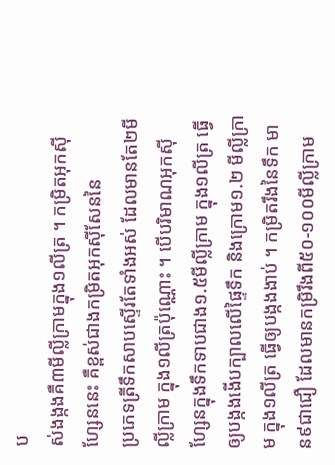ប
ស់ងង្កងគឺ៣មីល្លីក្រាមក្នុង១លីត្រ ។ កម្រិតអុកស៊ីហ្សែននេះ គឺខ្ពស់ជាងកម្រិតអុកស៊ីសែននៃ
ប្រភេទត្រីទឹកសាបស្ទើរតែទាំងអស់ ដែលមានតែ២មីល្លីក្រាម ក្នុង១លីត្រប៉ុណ្ណោះ ។ បើបរិមាណអុកស៊ីហ្សែនក្នុងទឹកទាបជាង១.៥មីល្លីក្រាម ក្នុង១លីត្រ ធ្វើឲ្យបង្កងងើបក្បាលលើផ្ទៃទឹក និងក្រោម១.២ មីល្លីក្រាម ក្នុង១លីត្រ ធ្វើឲ្យបង្កងងាប់ ។ កម្រិតរឹងនៃទឹក មាន៩ជាជឿ ដែលមានកម្រិរឹងពី៥០-១០០មីល្លីក្រាម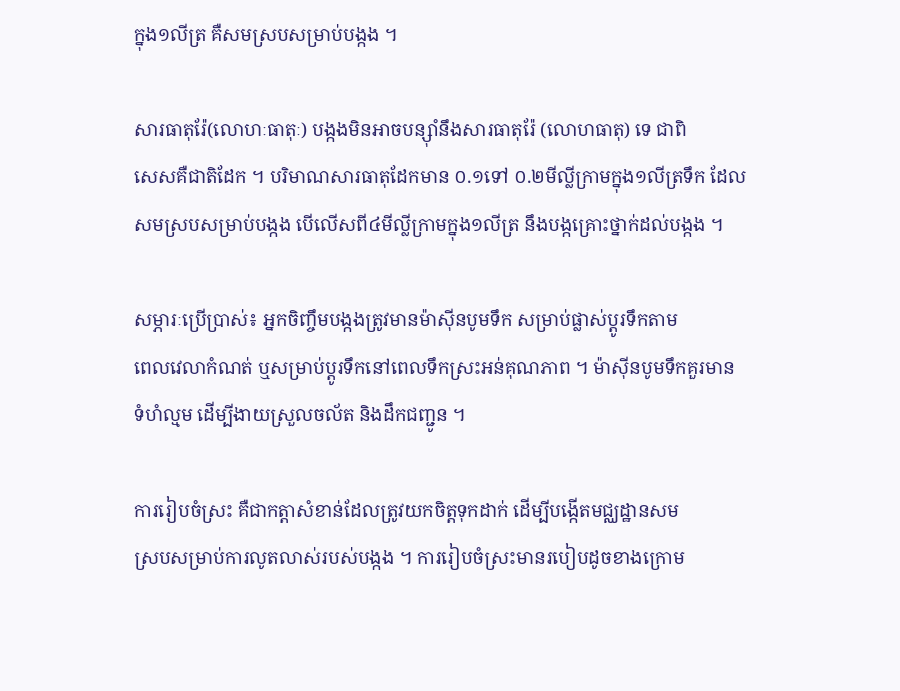ក្នុង១លីត្រ គឺសមស្របសម្រាប់បង្កង ។

សារធាតុរ៉ែ(លោហៈធាតុៈ) បង្កងមិនអាចបន្ស៊ាំនឹងសារធាតុរ៉ែ (លោហធាតុ) ទេ ជាពិ
សេសគឺជាតិដែក ។ បរិមាណសារធាតុដែកមាន ០.១ទៅ ០.២មីល្លីក្រាមក្នុង១លីត្រទឹក ដែល
សមស្របសម្រាប់បង្កង បើលើសពី៤មីល្លីក្រាមក្នុង១លីត្រ នឹងបង្កគ្រោះថ្នាក់ដល់បង្កង ។

សម្ភារៈប្រើប្រាស់៖ អ្នកចិញ្ចឹមបង្កងត្រូវមានម៉ាស៊ីនបូមទឹក សម្រាប់ផ្លាស់ប្ដូរទឹកតាម
ពេលវេលាកំណត់ ឬសម្រាប់ប្ដូរទឹកនៅពេលទឹកស្រះអន់គុណភាព ។ ម៉ាស៊ីនបូមទឹកគួរមាន
ទំហំល្មម ដើម្បីងាយស្រួលចល័ត និងដឹកជញ្ជូន ។

ការរៀបចំស្រះ គឺជាកត្ដាសំខាន់ដែលត្រូវយកចិត្ដទុកដាក់ ដើម្បីបង្កើតមជ្ឈដ្ឋានសម
ស្របសម្រាប់ការលូតលាស់របស់បង្កង ។ ការរៀបចំស្រះមានរបៀបដូចខាងក្រោម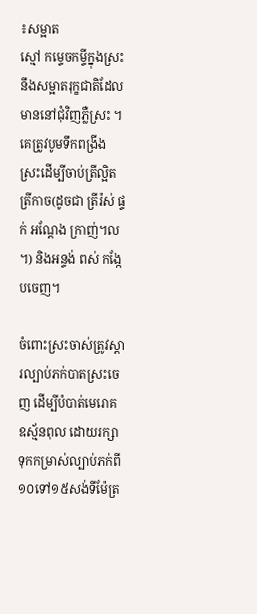៖សម្អាត
ស្មៅ កម្ទេចកម្ទីក្នុងស្រះ នឹងសម្អាតរុក្ខជាតិដែលមាននៅជុំវិញភ្លឺស្រះ ។ គេត្រូវបូមទឹកពង្រីង
ស្រះដើម្បីចាប់ត្រីល្អិត ត្រីកាច(ដូចជា ត្រីរ៉ស់ ផ្ទក់ អណ្ដែង ក្រាញ់។ល។) និងអន្ទង់ ពស់ កង្កែ
បចេញ។

ចំពោះស្រះចាស់ត្រូវស្ដារល្បាប់ភក់បាតស្រះចេញ ដើម្បីបំបាត់មេរោគ ឧស្ម័នពុល ដោយរក្សាទុកកម្រាស់ល្បាប់ភក់ពី១០ទៅ១៥សង់ទីម៉ែត្រ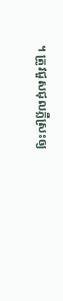។ ត្រូវជួសជុលភ្លឺស្រះឲ្យ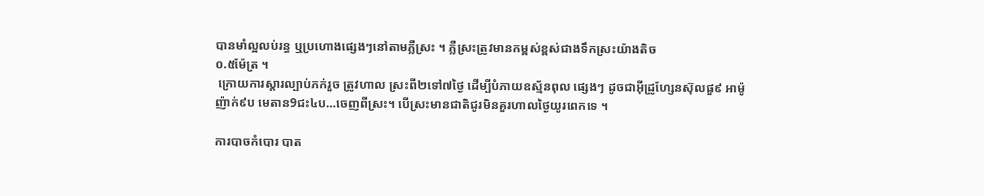បានមាំល្អលប់រន្ធ ឬប្រហោងផ្សេងៗនៅតាមភ្លឺស្រះ ។ ភ្លឺស្រះត្រូវមានកម្ពស់ខ្ពស់ជាងទឹកស្រះយ៉ាងតិច
០.៥ម៉ែត្រ ។
 ក្រោយការស្ដារល្បាប់ភក់រួច ត្រូវហាល ស្រះពី២ទៅ៧ថ្ងៃ ដើម្បីបំភាយឧស្ម័នពុល ផ្សេងៗ ដូចជាអ៊ីដ្រូហ្សែនស៊ុលផួ៩ អាម៉ូញ៉ាក់៩ប មេតាន9ជះ៤ប…ចេញពីស្រះ។ បើស្រះមានជាតិជូរមិនគួរហាលថ្ងៃយូរពេកទេ ។

ការបាចកំបោរ បាត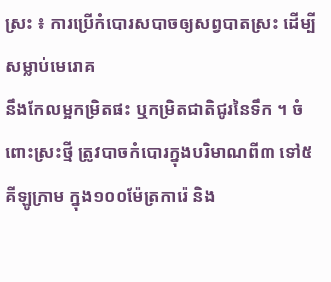ស្រះ ៖ ការប្រើកំបោរសបាចឲ្យសព្វបាតស្រះ ដើម្បីសម្លាប់មេរោគ
នឹងកែលម្អកម្រិតផះ ឬកម្រិតជាតិជូរនៃទឹក ។ ចំពោះស្រះថ្មី ត្រូវបាចកំបោរក្នុងបរិមាណពី៣ ទៅ៥គីឡូក្រាម ក្នុង១០០ម៉ែត្រការ៉េ និង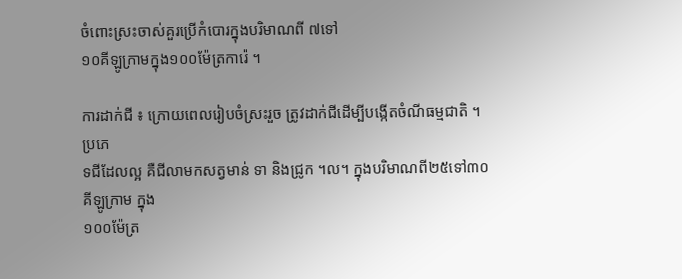ចំពោះស្រះចាស់គួរប្រើកំបោរក្នុងបរិមាណពី ៧ទៅ
១០គីឡូក្រាមក្នុង១០០ម៉ែត្រការ៉េ ។

ការដាក់ជី ៖ ក្រោយពេលរៀបចំស្រះរួច ត្រូវដាក់ជីដើម្បីបង្កើតចំណីធម្មជាតិ ។ ប្រភេ
ទជីដែលល្អ គឺជីលាមកសត្វមាន់ ទា និងជ្រូក ។ល។ ក្នុងបរិមាណពី២៥ទៅ៣០គីឡូក្រាម ក្នុង
១០០ម៉ែត្រ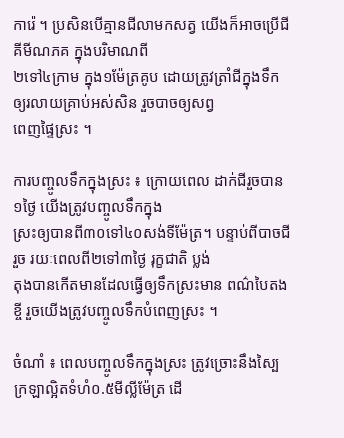ការ៉េ ។ ប្រសិនបើគ្មានជីលាមកសត្វ យើងក៏អាចប្រើជីគីមីណភគ ក្នុងបរិមាណពី
២ទៅ៤ក្រាម ក្នុង១ម៉ែត្រគូប ដោយត្រូវត្រាំជីក្នុងទឹកឲ្យរលាយគ្រាប់អស់សិន រួចបាចឲ្យសព្វ
ពេញផ្ទៃស្រះ ។

ការបញ្ចូលទឹកក្នុងស្រះ ៖ ក្រោយពេល ដាក់ជីរួចបាន១ថ្ងៃ យើងត្រូវបញ្ចូលទឹកក្នុង
ស្រះឲ្យបានពី៣០ទៅ៤០សង់ទីម៉ែត្រ។ បន្ទាប់ពីបាចជីរួច រយៈពេលពី២ទៅ៣ថ្ងៃ រុក្ខជាតិ ប្លង់
តុងបានកើតមានដែលធ្វើឲ្យទឹកស្រះមាន ពណ៌បៃតងខ្ចី រួចយើងត្រូវបញ្ចូលទឹកបំពេញស្រះ ។

ចំណាំ ៖ ពេលបញ្ចូលទឹកក្នុងស្រះ ត្រូវច្រោះនឹងស្បៃក្រឡាល្អិតទំហំ០.៥មីល្លីម៉ែត្រ ដើ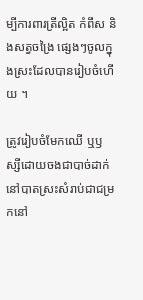ម្បីការពារត្រីល្អិត កំពឹស និងសត្វចង្រៃ ផ្សេងៗចូលក្នុងស្រះដែលបានរៀបចំហើយ ។

ត្រូវរៀបចំមែកឈើ ឬឫស្សីដោយចងជាបាច់ដាក់នៅបាតស្រះសំរាប់ជាជម្រកនៅ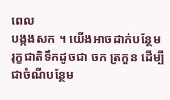ពេល
បង្កងសក ។ យើងអាចដាក់បន្ថែមរុក្ខជាតិទឹកដូចជា ចក ត្រកួន ដើម្បីជាចំណីបន្ថែម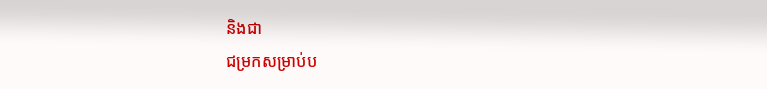និងជា
ជម្រកសម្រាប់ប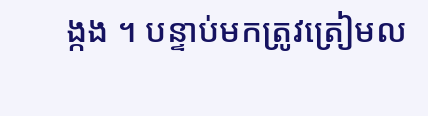ង្កង ។ បន្ទាប់មកត្រូវត្រៀមល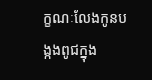ក្ខណៈលែងកូនបង្កងពូជក្នុង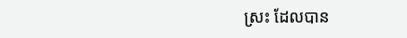ស្រះ ដែលបាន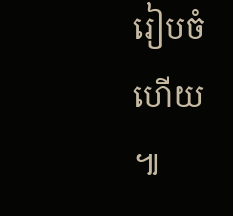រៀបចំហើយ ៕